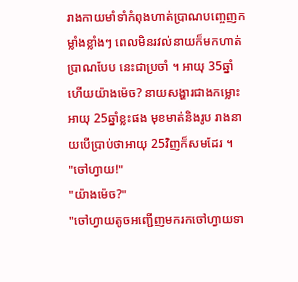រាងកាយមាំទាំកំពុងហាត់ប្រាណបញ្ចេញកម្លាំងខ្លាំងៗ ពេលមិនរវល់នាយក៏មកហាត់ប្រាណបែប នេះជាប្រចាំ ។ អាយុ 35ឆ្នាំហើយយ៉ាងម៉េច? នាយសង្ហារជាងកម្លោះអាយុ 25ឆ្នាំខ្លះផង មុខមាត់និងរូប រាងនាយបើប្រាប់ថាអាយុ 25វិញក៏សមដែរ ។
"ចៅហ្វាយ!"
"យ៉ាងម៉េច?"
"ចៅហ្វាយតូចអញ្ជើញមករកចៅហ្វាយទា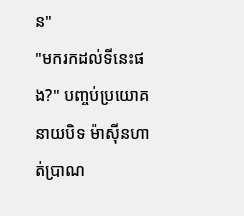ន"
"មករកដល់ទីនេះផង?" បញ្ចប់ប្រយោគនាយបិទ ម៉ាសុីនហាត់ប្រាណ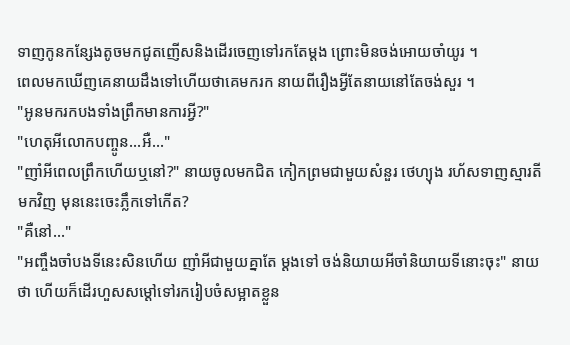ទាញកូនកន្សែងតូចមកជូតញើសនិងដើរចេញទៅរកតែម្តង ព្រោះមិនចង់អោយចាំយូរ ។
ពេលមកឃើញគេនាយដឹងទៅហើយថាគេមករក នាយពីរឿងអ្វីតែនាយនៅតែចង់សួរ ។
"អូនមករកបងទាំងព្រឹកមានការអ្វី?"
"ហេតុអីលោកបញ្ចូន...អឺ..."
"ញាំអីពេលព្រឹកហើយឬនៅ?" នាយចូលមកជិត កៀកព្រមជាមួយសំនួរ ថេហ្យុង រហ័សទាញស្មារតី មកវិញ មុននេះចេះភ្លឹកទៅកើត?
"គឺនៅ..."
"អញ្ចឹងចាំបងទីនេះសិនហើយ ញាំអីជាមួយគ្នាតែ ម្តងទៅ ចង់និយាយអីចាំនិយាយទីនោះចុះ" នាយថា ហើយក៏ដើរហួសសម្តៅទៅរករៀបចំសម្អាតខ្លួន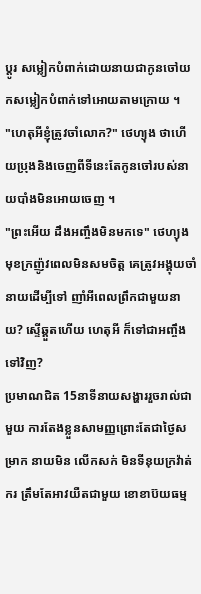ប្តូរ សម្លៀកបំពាក់ដោយនាយជាកូនចៅយកសម្លៀកបំពាក់ទៅអោយតាមក្រោយ ។
"ហេតុអីខ្ញុំត្រូវចាំលោក?" ថេហ្យុង ថាហើយប្រុងនិងចេញពីទីនេះតែកូនចៅរបស់នាយបាំងមិនអោយចេញ ។
"ព្រះអើយ ដឹងអញ្ចឹងមិនមកទេ" ថេហ្យុង មុខក្រញ៉ូវពេលមិនសមចិត្ត គេត្រូវអង្គុយចាំនាយដើម្បីទៅ ញាំអីពេលព្រឹកជាមួយនាយ? ស្ទើឆ្គួតហើយ ហេតុអី ក៏ទៅជាអញ្ចឹងទៅវិញ?
ប្រមាណជិត 15នាទីនាយសង្ហាររួចរាល់ជាមួយ ការតែងខ្លួនសាមញ្ញព្រោះតែជាថ្ងៃសម្រាក នាយមិន លើកសក់ មិនទីនុយក្រវ៉ាត់ករ ត្រឹមតែអាវយឺតជាមួយ ខោខាប៊យធម្ម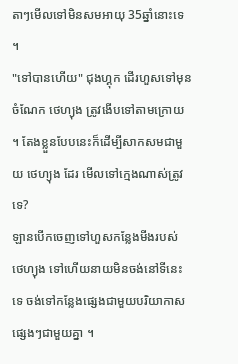តាៗមើលទៅមិនសមអាយុ 35ឆ្នាំនោះទេ ។
"ទៅបានហើយ" ជុងហ្គុក ដើរហួសទៅមុនចំណែក ថេហ្យុង ត្រូវងើបទៅតាមក្រោយ ។ តែងខ្លួនបែបនេះក៏ដើម្បីសាកសមជាមួយ ថេហ្យុង ដែរ មើលទៅក្មេងណាស់ត្រូវទេ?
ឡានបើកចេញទៅហួសកន្លែងមីងរបស់ ថេហ្យុង ទៅហើយនាយមិនចង់នៅទីនេះទេ ចង់ទៅកន្លែងផ្សេងជាមួយបរិយាកាសផ្សេងៗជាមួយគ្នា ។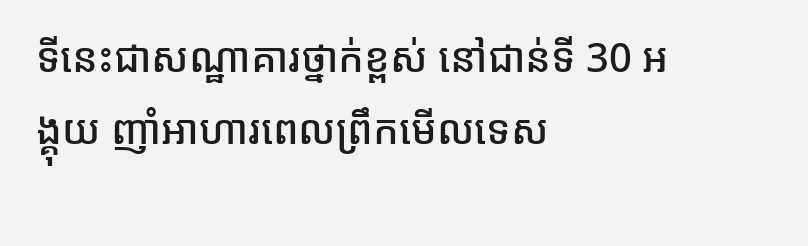ទីនេះជាសណ្ឋាគារថ្នាក់ខ្ពស់ នៅជាន់ទី 30 អង្គុយ ញាំអាហារពេលព្រឹកមើលទេស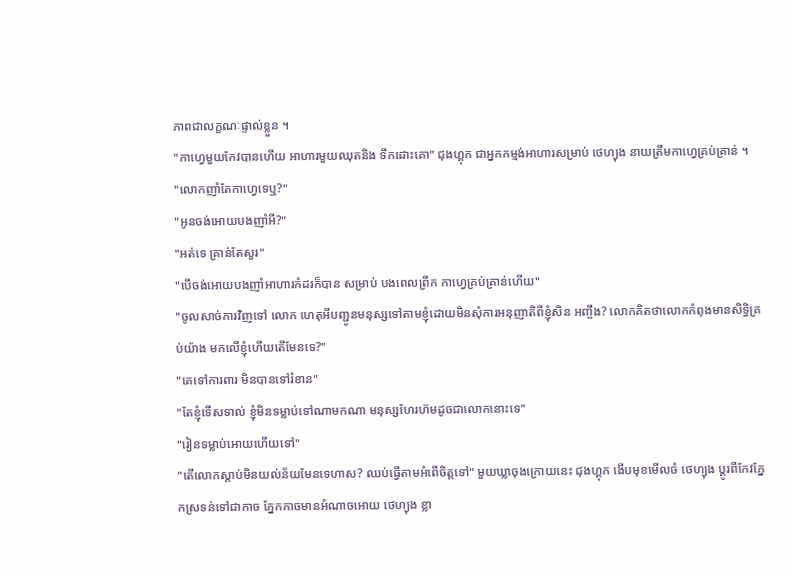ភាពជាលក្ខណៈផ្ទាល់ខ្លួន ។
"កាហ្វេមួយកែវបានហើយ អាហារមួយឈុតនិង ទឹកដោះគោ" ជុងហ្គុក ជាអ្នកកម្មង់អាហារសម្រាប់ ថេហ្យុង នាយត្រឹមកាហ្វេគ្រប់គ្រាន់ ។
"លោកញាំតែកាហ្វេទេឬ?"
"អូនចង់អោយបងញាំអី?"
"អត់ទេ គ្រាន់តែសួរ"
"បើចង់អោយបងញាំអាហារកំដរក៏បាន សម្រាប់ បងពេលព្រឹក កាហ្វេគ្រប់គ្រាន់ហើយ"
"ចូលសាច់ការវិញទៅ លោក ហេតុអីបញ្ជូនមនុស្សទៅតាមខ្ញុំដោយមិនសុំការអនុញាតិពីខ្ញុំសិន អញ្ចឹង? លោកគិតថាលោកកំពុងមានសិទ្ធិគ្រប់យ៉ាង មកលើខ្ញុំហើយតើមែនទេ?"
"គេទៅការពារ មិនបានទៅរំខាន"
"តែខ្ញុំទើសទាល់ ខ្ញុំមិនទម្លាប់ទៅណាមកណា មនុស្សហែរហ៊មដូចជាលោកនោះទេ"
"រៀនទម្លាប់អោយហើយទៅ"
"តើលោកស្តាប់មិនយល់ន័យមែនទេហាស? ឈប់ធ្វើតាមអំពើចិត្តទៅ" មួយឃ្លាចុងក្រោយនេះ ជុងហ្គុក ងើបមុខមើលចំ ថេហ្យុង ប្តូរពីកែវភ្នែកស្រទន់ទៅជាកាច ភ្នែកកាចមានអំណាចអោយ ថេហ្យុង ខ្លា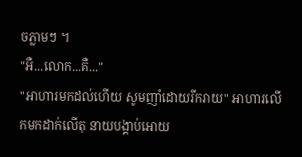ចភ្លាមៗ ។
"អឺ...លោក...គឺ..."
"អាហារមកដល់ហើយ សូមញាំដោយរីករាយ" អាហារលើកមកដាក់លើតុ នាយបង្គាប់អោយ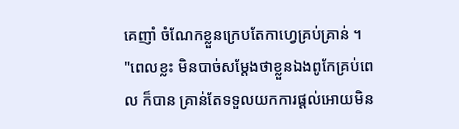គេញាំ ចំណែកខ្លួនក្រេបតែកាហ្វេគ្រប់គ្រាន់ ។
"ពេលខ្លះ មិនបាច់សម្តែងថាខ្លួនឯងពូកែគ្រប់ពេល ក៏បាន គ្រាន់តែទទួលយកការផ្តល់អោយមិន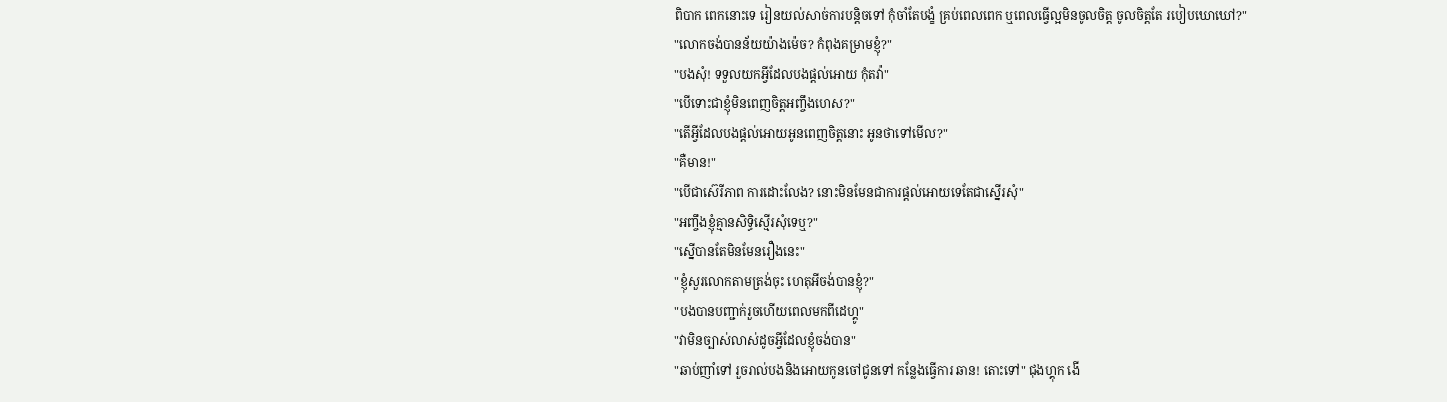ពិបាក ពេកនោះទេ រៀនយល់សាច់ការបន្តិចទៅ កុំចាំតែបង្ខំ គ្រប់ពេលពេក ឬពេលធ្វើល្អមិនចូលចិត្ត ចូលចិត្តតែ របៀបឃោឃៅ?"
"លោកចង់បានន័យយ៉ាងម៉េច? កំពុងគម្រាមខ្ញុំ?"
"បងសុំ! ទទួលយកអ្វីដែលបងផ្តល់អោយ កុំតវ៉ា"
"បើទោះជាខ្ញុំមិនពេញចិត្តអញ្ចឹងហេស?"
"តើអ្វីដែលបងផ្តល់អោយអូនពេញចិត្តនោះ អូនថាទៅមើល?"
"គឺមាន!"
"បើជាស៊េរីភាព ការដោះលែង? នោះមិនមែនជាការផ្តល់អោយទេតែជាស្នើរសុំ"
"អញ្ចឹងខ្ញុំគ្មានសិទ្ធិស្មើរសុំទេឬ?"
"ស្នើបានតែមិនមែនរឿងនេះ"
"ខ្ញុំសួរលោកតាមត្រង់ចុះ ហេតុអីចង់បានខ្ញុំ?"
"បងបានបញ្ជាក់រួចហើយពេលមកពីដេហ្គូ"
"វាមិនច្បាស់លាស់ដូចអ្វីដែលខ្ញុំចង់បាន"
"ឆាប់ញាំទៅ រួចរាល់បងនិងអោយកូនចៅជូនទៅ កន្លែងធ្វើការ ឆាន! តោះទៅ" ជុងហ្គុក ងើ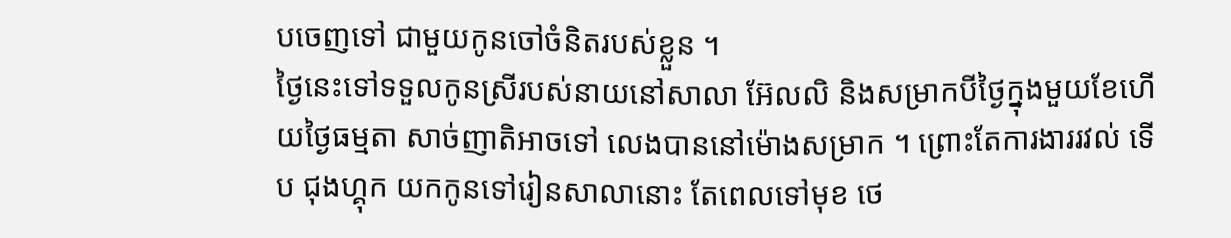បចេញទៅ ជាមួយកូនចៅចំនិតរបស់ខ្លួន ។
ថ្ងៃនេះទៅទទួលកូនស្រីរបស់នាយនៅសាលា អ៊ែលលិ និងសម្រាកបីថ្ងៃក្នុងមួយខែហើយថ្ងៃធម្មតា សាច់ញាតិអាចទៅ លេងបាននៅម៉ោងសម្រាក ។ ព្រោះតែការងាររវល់ ទើប ជុងហ្គុក យកកូនទៅរៀនសាលានោះ តែពេលទៅមុខ ថេ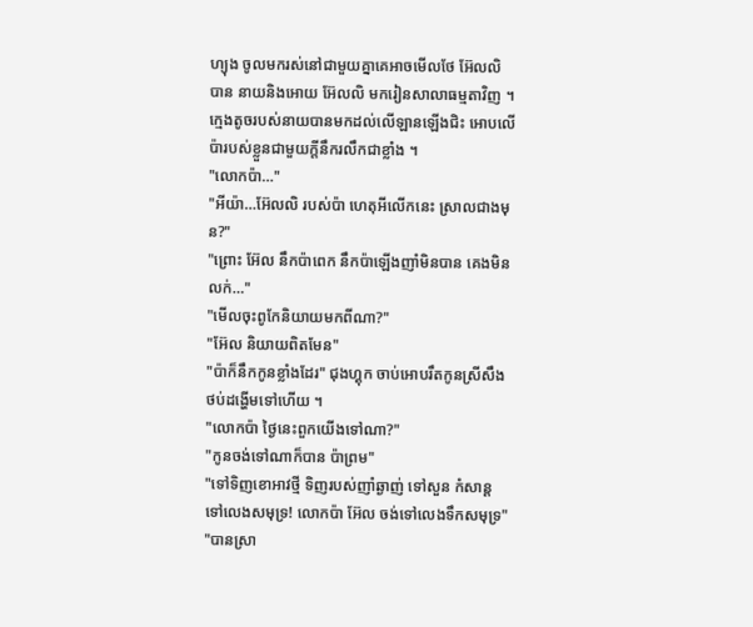ហ្យុង ចូលមករស់នៅជាមួយគ្នាគេអាចមើលថែ អ៊ែលលិ បាន នាយនិងអោយ អ៊ែលលិ មករៀនសាលាធម្មតាវិញ ។
ក្មេងតូចរបស់នាយបានមកដល់លើឡានឡើងជិះ អោបលើប៉ារបស់ខ្លួនជាមួយក្តីនឹករលឹកជាខ្លាំង ។
"លោកប៉ា..."
"អីយ៉ា...អ៊ែលលិ របស់ប៉ា ហេតុអីលើកនេះ ស្រាលជាងមុន?"
"ព្រោះ អ៊ែល នឹកប៉ាពេក នឹកប៉ាឡើងញាំមិនបាន គេងមិនលក់..."
"មើលចុះពូកែនិយាយមកពីណា?"
"អ៊ែល និយាយពិតមែន"
"ប៉ាក៏នឹកកូនខ្លាំងដែរ" ជុងហ្គុក ចាប់អោបរឹតកូនស្រីសឹងថប់ដង្ហើមទៅហើយ ។
"លោកប៉ា ថ្ងៃនេះពួកយើងទៅណា?"
"កូនចង់ទៅណាក៏បាន ប៉ាព្រម"
"ទៅទិញខោអាវថ្មី ទិញរបស់ញាំឆ្ងាញ់ ទៅសួន កំសាន្ត ទៅលេងសមុទ្រ! លោកប៉ា អ៊ែល ចង់ទៅលេងទឹកសមុទ្រ"
"បានស្រា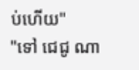ប់ហើយ"
"ទៅ ជេជូ ណា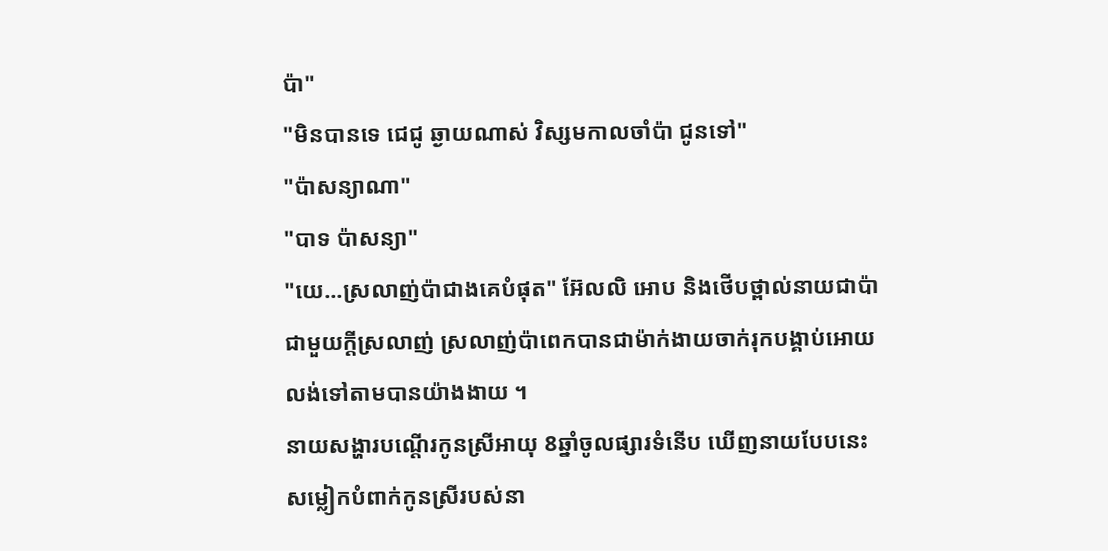ប៉ា"
"មិនបានទេ ជេជូ ឆ្ងាយណាស់ វិស្សមកាលចាំប៉ា ជូនទៅ"
"ប៉ាសន្យាណា"
"បាទ ប៉ាសន្យា"
"យេ...ស្រលាញ់ប៉ាជាងគេបំផុត" អ៊ែលលិ អោប និងថើបថ្ពាល់នាយជាប៉ាជាមួយក្តីស្រលាញ់ ស្រលាញ់ប៉ាពេកបានជាម៉ាក់ងាយចាក់រុកបង្គាប់អោយ លង់ទៅតាមបានយ៉ាងងាយ ។
នាយសង្ហារបណ្តើរកូនស្រីអាយុ 8ឆ្នាំចូលផ្សារទំនើប ឃើញនាយបែបនេះសម្លៀកបំពាក់កូនស្រីរបស់នា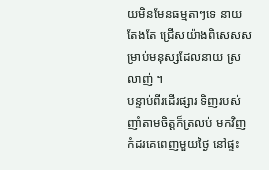យមិនមែនធម្មតាៗទេ នាយតែងតែ ជ្រើសយ៉ាងពិសេសសម្រាប់មនុស្សដែលនាយ ស្រលាញ់ ។
បន្ទាប់ពីរដើរផ្សារ ទិញរបស់ញាំតាមចិត្តក៏ត្រលប់ មកវិញកំដរគេពេញមួយថ្ងៃ នៅផ្ទះ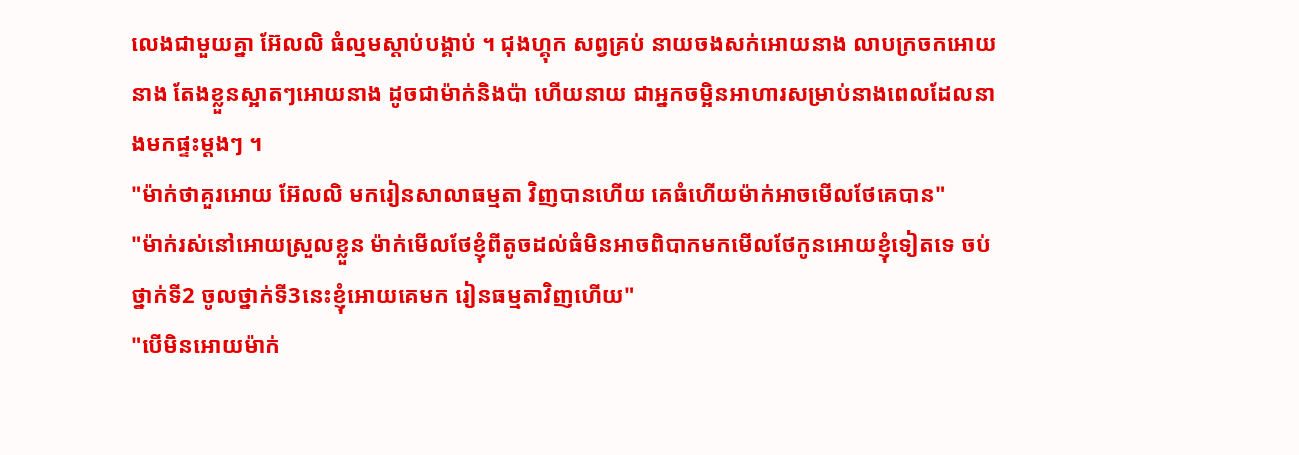លេងជាមួយគ្នា អ៊ែលលិ ធំល្មមស្តាប់បង្គាប់ ។ ជុងហ្គុក សព្វគ្រប់ នាយចងសក់អោយនាង លាបក្រចកអោយនាង តែងខ្លួនស្អាតៗអោយនាង ដូចជាម៉ាក់និងប៉ា ហើយនាយ ជាអ្នកចម្អិនអាហារសម្រាប់នាងពេលដែលនាងមកផ្ទះម្តងៗ ។
"ម៉ាក់ថាគួរអោយ អ៊ែលលិ មករៀនសាលាធម្មតា វិញបានហើយ គេធំហើយម៉ាក់អាចមើលថែគេបាន"
"ម៉ាក់រស់នៅអោយស្រួលខ្លួន ម៉ាក់មើលថែខ្ញុំពីតូចដល់ធំមិនអាចពិបាកមកមើលថែកូនអោយខ្ញុំទៀតទេ ចប់ថ្នាក់ទី2 ចូលថ្នាក់ទី3នេះខ្ញុំអោយគេមក រៀនធម្មតាវិញហើយ"
"បើមិនអោយម៉ាក់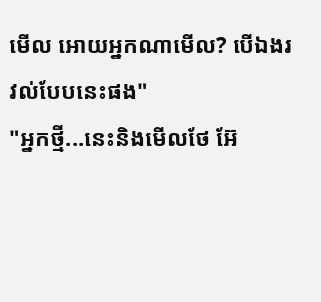មើល អោយអ្នកណាមើល? បើឯងរវល់បែបនេះផង"
"អ្នកថ្មី...នេះនិងមើលថែ អ៊ែ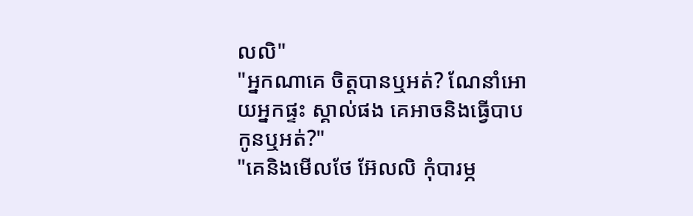លលិ"
"អ្នកណាគេ ចិត្តបានឬអត់? ណែនាំអោយអ្នកផ្ទះ ស្គាល់ផង គេអាចនិងធ្វើបាបកូនឬអត់?"
"គេនិងមើលថែ អ៊ែលលិ កុំបារម្ភ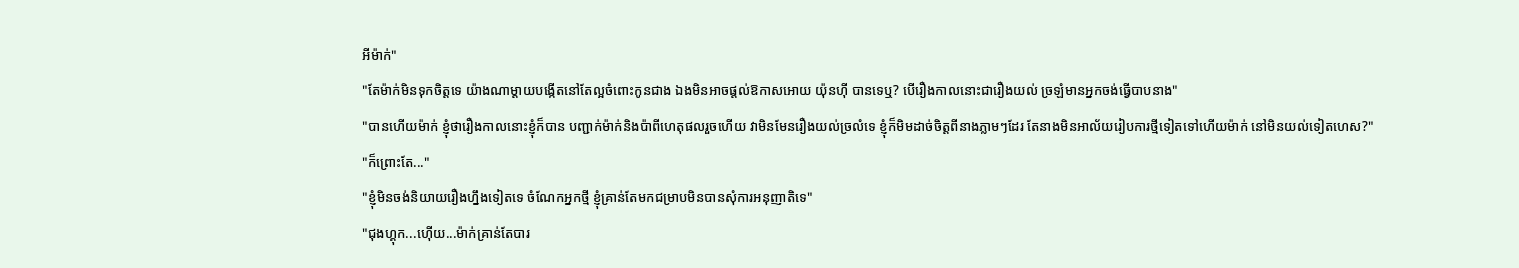អីម៉ាក់"
"តែម៉ាក់មិនទុកចិត្តទេ យ៉ាងណាម្តាយបង្កើតនៅតែល្អចំពោះកូនជាង ឯងមិនអាចផ្តល់ឱកាសអោយ យ៉ុនហុី បានទេឬ? បើរឿងកាលនោះជារឿងយល់ ច្រឡំមានអ្នកចង់ធ្វើបាបនាង"
"បានហើយម៉ាក់ ខ្ញុំថារឿងកាលនោះខ្ញុំក៏បាន បញ្ជាក់ម៉ាក់និងប៉ាពីហេតុផលរួចហើយ វាមិនមែនរឿងយល់ច្រលំទេ ខ្ញុំក៏មិមដាច់ចិត្តពីនាងភ្លាមៗដែរ តែនាងមិនអាល័យរៀបការថ្មីទៀតទៅហើយម៉ាក់ នៅមិនយល់ទៀតហេស?"
"ក៏ព្រោះតែ..."
"ខ្ញុំមិនចង់និយាយរឿងហ្នឹងទៀតទេ ចំណែកអ្នកថ្មី ខ្ញុំគ្រាន់តែមកជម្រាបមិនបានសុំការអនុញាតិទេ"
"ជុងហ្គុក...ហ៊ើយ...ម៉ាក់គ្រាន់តែបារ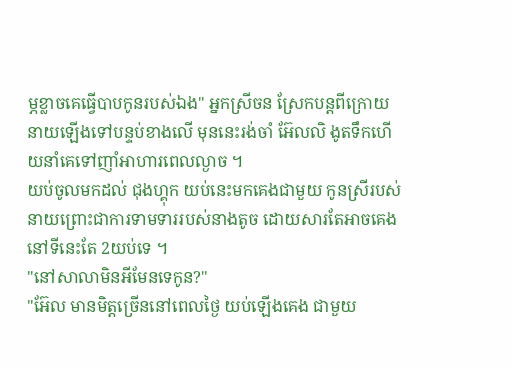ម្ភខ្លាចគេធ្វើបាបកូនរបស់ឯង" អ្នកស្រីចន ស្រែកបន្តពីក្រោយនាយឡើងទៅបន្ទប់ខាងលើ មុននេះរង់ចាំ អ៊ែលលិ ងូតទឹកហើយនាំគេទៅញាំអាហារពេលល្ងាច ។
យប់ចូលមកដល់ ជុងហ្គុក យប់នេះមកគេងជាមួយ កូនស្រីរបស់នាយព្រោះជាការទាមទាររបស់នាងតូច ដោយសារតែអាចគេងនៅទីនេះតែ 2យប់ទេ ។
"នៅសាលាមិនអីមែនទេកូន?"
"អ៊ែល មានមិត្តច្រើននៅពេលថ្ងៃ យប់ឡើងគេង ជាមួយ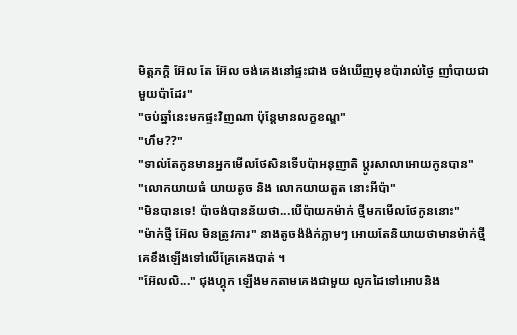មិត្តភក្តិ អ៊ែល តែ អ៊ែល ចង់គេងនៅផ្ទះជាង ចង់ឃើញមុខប៉ារាល់ថ្ងៃ ញាំបាយជាមួយប៉ាដែរ"
"ចប់ឆ្នាំនេះមកផ្ទះវិញណា ប៉ុន្តែមានលក្ខខណ្ឌ"
"ហឹម??"
"ទាល់តែកូនមានអ្នកមើលថែសិនទើបប៉ាអនុញាតិ ប្តូរសាលាអោយកូនបាន"
"លោកយាយធំ យាយតូច និង លោកយាយតួត នោះអីប៉ា"
"មិនបានទេ! ប៉ាចង់បានន័យថា...បើប៉ាយកម៉ាក់ ថ្មីមកមើលថែកូននោះ"
"ម៉ាក់ថ្មី អ៊ែល មិនត្រូវការ" នាងតូចង៉ង៉ក់ភ្លាមៗ អោយតែនិយាយថាមានម៉ាក់ថ្មីគេខឹងឡើងទៅលើគ្រែគេងបាត់ ។
"អ៊ែលលិ..." ជុងហ្គុក ឡើងមកតាមគេងជាមួយ លូកដៃទៅអោបនិង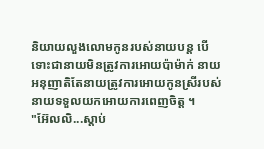និយាយលួងលោមកូនរបស់នាយបន្ត បើទោះជានាយមិនត្រូវការអោយប៉ាម៉ាក់ នាយអនុញាតិតែនាយត្រូវការអោយកូនស្រីរបស់ នាយទទួលយកអោយការពេញចិត្ត ។
"អ៊ែលលិ...ស្តាប់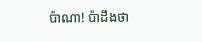ប៉ាណា! ប៉ាដឹងថា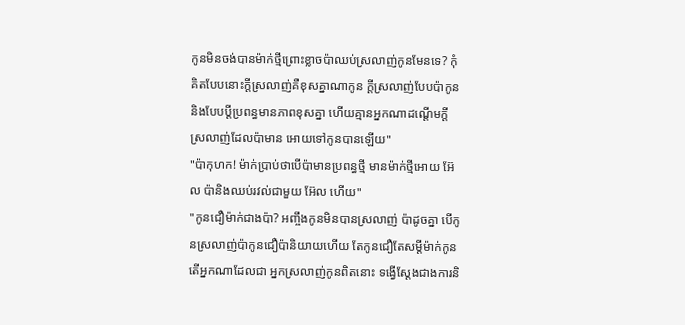កូនមិនចង់បានម៉ាក់ថ្មីព្រោះខ្លាចប៉ាឈប់ស្រលាញ់កូនមែនទេ? កុំគិតបែបនោះក្តីស្រលាញ់គឺខុសគ្នាណាកូន ក្តីស្រលាញ់បែបប៉ាកូននិងបែបប្តីប្រពន្ធមានភាពខុសគ្នា ហើយគ្មានអ្នកណាដណ្តើមក្តីស្រលាញ់ដែលប៉ាមាន អោយទៅកូនបានឡើយ"
"ប៉ាកុហក! ម៉ាក់ប្រាប់ថាបើប៉ាមានប្រពន្ធថ្មី មានម៉ាក់ថ្មីអោយ អ៊ែល ប៉ានិងឈប់រវល់ជាមួយ អ៊ែល ហើយ"
"កូនជឿម៉ាក់ជាងប៉ា? អញ្ចឹងកូនមិនបានស្រលាញ់ ប៉ាដូចគ្នា បើកូនស្រលាញ់ប៉ាកូនជឿប៉ានិយាយហើយ តែកូនជឿតែសម្តីម៉ាក់កូន តើអ្នកណាដែលជា អ្នកស្រលាញ់កូនពិតនោះ ទង្វើស្តែងជាងការនិ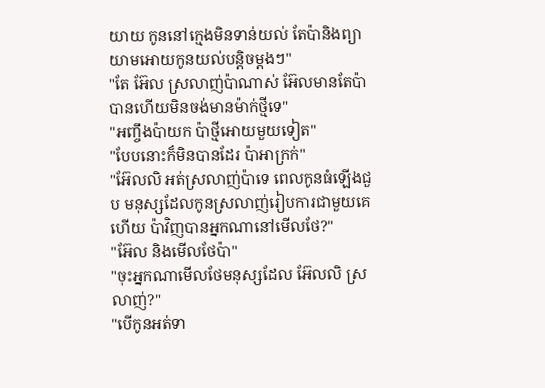យាយ កូននៅក្មេងមិនទាន់យល់ តែប៉ានិងព្យាយាមអោយកូនយល់បន្តិចម្តងៗ"
"តែ អ៊ែល ស្រលាញ់ប៉ាណាស់ អ៊ែលមានតែប៉ា បានហើយមិនចង់មានម៉ាក់ថ្មីទេ"
"អញ្ចឹងប៉ាយក ប៉ាថ្មីអោយមួយទៀត"
"បែបនោះក៏មិនបានដែរ ប៉ាអាក្រក់"
"អ៊ែលលិ អត់ស្រលាញ់ប៉ាទេ ពេលកូនធំឡើងជួប មនុស្សដែលកូនស្រលាញ់រៀបការជាមួយគេហើយ ប៉ាវិញបានអ្នកណានៅមើលថែ?"
"អ៊ែល និងមើលថែប៉ា"
"ចុះអ្នកណាមើលថែមនុស្សដែល អ៊ែលលិ ស្រលាញ់?"
"បើកូនអត់ទា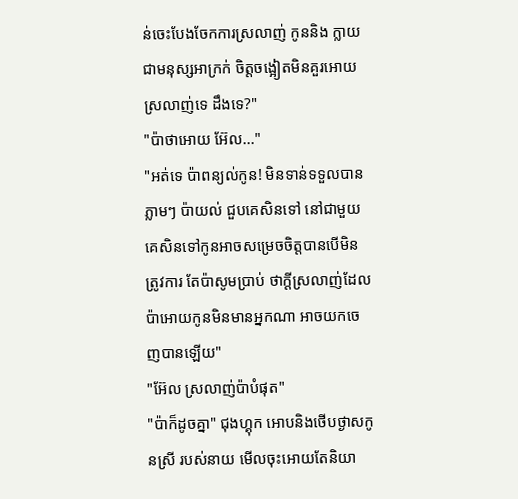ន់ចេះបែងចែកការស្រលាញ់ កូននិង ក្លាយជាមនុស្សអាក្រក់ ចិត្តចង្អៀតមិនគួរអោយ ស្រលាញ់ទេ ដឹងទេ?"
"ប៉ាថាអោយ អ៊ែល..."
"អត់ទេ ប៉ាពន្យល់កូន! មិនទាន់ទទួលបានភ្លាមៗ ប៉ាយល់ ជួបគេសិនទៅ នៅជាមួយគេសិនទៅកូនអាចសម្រេចចិត្តបានបើមិនត្រូវការ តែប៉ាសូមប្រាប់ ថាក្តីស្រលាញ់ដែលប៉ាអោយកូនមិនមានអ្នកណា អាចយកចេញបានឡើយ"
"អ៊ែល ស្រលាញ់ប៉ាបំផុត"
"ប៉ាក៏ដូចគ្នា" ជុងហ្គុក អោបនិងថើបថ្ងាសកូនស្រី របស់នាយ មើលចុះអោយតែនិយា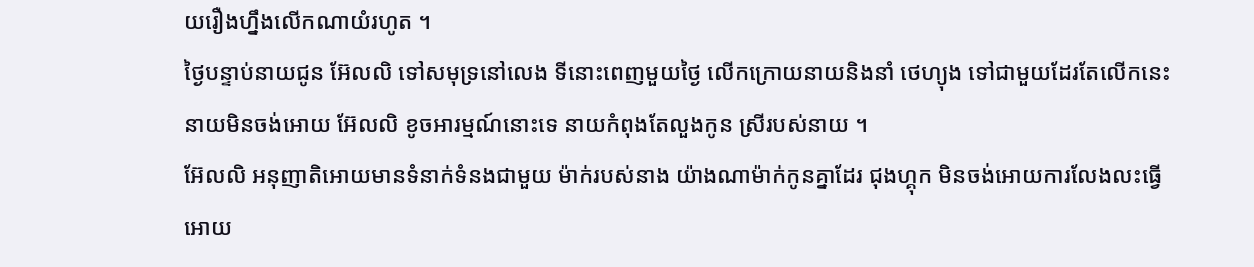យរឿងហ្នឹងលើកណាយំរហូត ។
ថ្ងៃបន្ទាប់នាយជូន អ៊ែលលិ ទៅសមុទ្រនៅលេង ទីនោះពេញមួយថ្ងៃ លើកក្រោយនាយនិងនាំ ថេហ្យុង ទៅជាមួយដែរតែលើកនេះនាយមិនចង់អោយ អ៊ែលលិ ខូចអារម្មណ៍នោះទេ នាយកំពុងតែលួងកូន ស្រីរបស់នាយ ។
អ៊ែលលិ អនុញាតិអោយមានទំនាក់ទំនងជាមួយ ម៉ាក់របស់នាង យ៉ាងណាម៉ាក់កូនគ្នាដែរ ជុងហ្គុក មិនចង់អោយការលែងលះធ្វើអោយ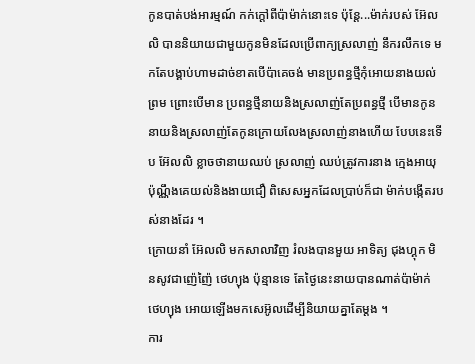កូនបាត់បង់អារម្មណ៍ កក់ក្តៅពីប៉ាម៉ាក់នោះទេ ប៉ុន្តែ...ម៉ាក់របស់ អ៊ែលលិ បាននិយាយជាមួយកូនមិនដែលប្រើពាក្យស្រលាញ់ នឹករលឹកទេ មកតែបង្គាប់ហាមដាច់ខាតបើប៉ាគេចង់ មានប្រពន្ធថ្មីកុំអោយនាងយល់ព្រម ព្រោះបើមាន ប្រពន្ធថ្មីនាយនិងស្រលាញ់តែប្រពន្ធថ្មី បើមានកូននាយនិងស្រលាញ់តែកូនក្រោយលែងស្រលាញ់នាងហើយ បែបនេះទើប អ៊ែលលិ ខ្លាចថានាយឈប់ ស្រលាញ់ ឈប់ត្រូវការនាង ក្មេងអាយុប៉ុណ្ណឹងគេយល់និងងាយជឿ ពិសេសអ្នកដែលប្រាប់ក៏ជា ម៉ាក់បង្កើតរបស់នាងដែរ ។
ក្រោយនាំ អ៊ែលលិ មកសាលាវិញ រំលងបានមួយ អាទិត្យ ជុងហ្គុក មិនសូវជាញ៉េញ៉ៃ ថេហ្យុង ប៉ុន្មានទេ តែថ្ងៃនេះនាយបានណាត់ប៉ាម៉ាក់ ថេហ្យុង អោយឡើងមកសេអ៊ូលដើម្បីនិយាយគ្នាតែម្តង ។
ការ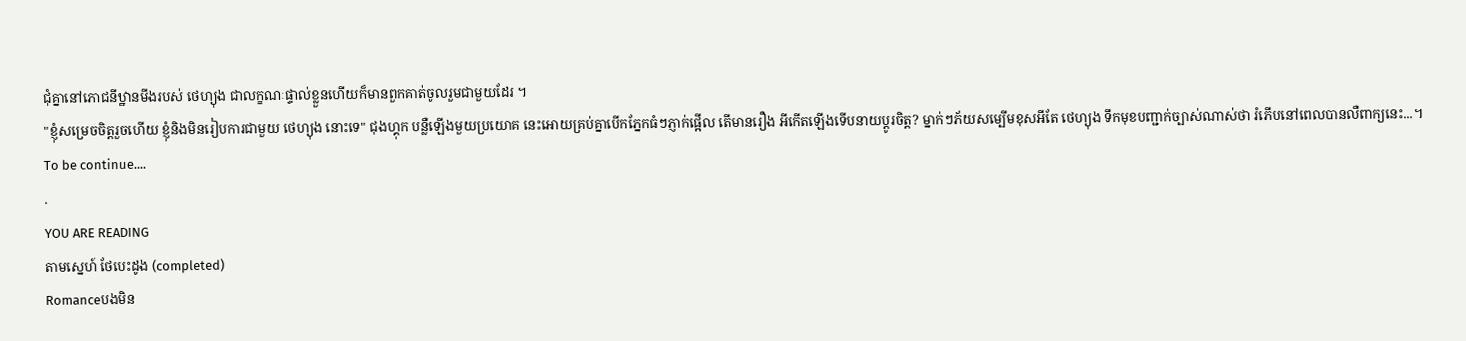ជុំគ្នានៅភោជនីឋ្ឋានមីងរបស់ ថេហ្យុង ជាលក្ខណៈផ្ទាល់ខ្លួនហើយក៏មានពួកគាត់ចូលរួមជាមួយដែរ ។
"ខ្ញុំសម្រេចចិត្តរួចហើយ ខ្ញុំនិងមិនរៀបការជាមួយ ថេហ្យុង នោះទេ" ជុងហ្គុក បន្លឺឡើងមួយប្រយោគ នេះអោយគ្រប់គ្នាបើកភ្នែកធំៗភ្ញាក់ផ្អើល តើមានរឿង អីកើតឡើងទើបនាយប្តូរចិត្ត? ម្នាក់ៗភ័យសម្បើមខុសអីតែ ថេហ្យុង ទឹកមុខបញ្ជាក់ច្បាស់ណាស់ថា រំភើបនៅពេលបានលឺពាក្យនេះ...។
To be continue....
.
YOU ARE READING
តាមស្នេហ៍ ថែបេះដូង (completed)
Romanceបងមិន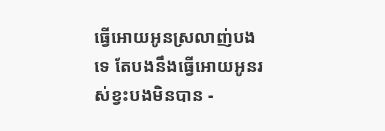ធ្វើអោយអូនស្រលាញ់បងទេ តែបងនឹងធ្វើអោយអូនរស់ខ្វះបងមិនបាន -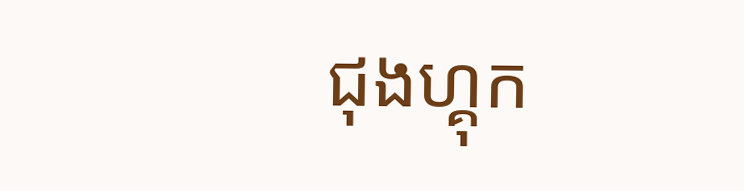ជុងហ្គុក